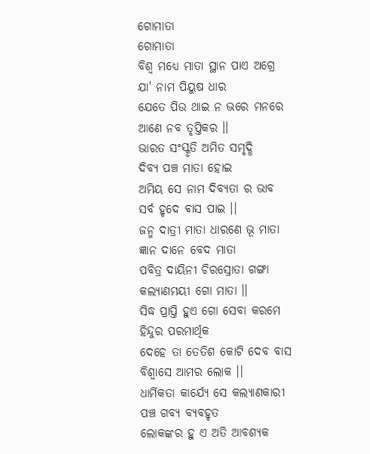ଗୋମାତା
ଗୋମାତା
ବିଶ୍ଵ ମଧ୍ୟେ ମାତା ସ୍ଥାନ ପାଏ ଅଗ୍ରେ
ଯା' ନାମ ପିୟୁଷ ଧାର
ଯେତେ ପିଉ ଥାଇ ନ ଭରେ ମନରେ
ଆଣେ ନବ ତୃପ୍ତିକର ।।
ଭାରତ ସଂସ୍କୃତି ଅମିତ ସମୃଦ୍ଧି
ଦିବ୍ୟ ପଞ୍ଚ ମାତା ହୋଇ
ଅମିୟ ସେ ନାମ ଦିବ୍ୟତା ର ଭାବ
ସର୍ବ ହୃଦେ ଵାସ ପାଇ ।।
ଜନ୍ମ ଦାତ୍ରୀ ମାତା ଧାରଣେ ଭୂ ମାତା
ଜ୍ଞାନ ଦାନେ ବେଦ ମାତା
ପବିତ୍ର ଦାୟିନୀ ଚିରସ୍ରୋତା ଗଙ୍ଗା
କଲ୍ୟାଣମୟୀ ଗୋ ମାତା ।।
ସିଦ୍ଧ ପ୍ରାପ୍ତି ହୁଏ ଗୋ ସେବା କରମେ
ହିନ୍ଦୁର ପରମାର୍ଥିକ
ଦେହେ ତା ତେତିଶ କୋଟି ଦେବ ବାସ
ବିଶ୍ଵାସେ ଆମର ଲୋକ ।।
ଧାର୍ମିକତା କାର୍ଯ୍ୟେ ସେ କଲ୍ୟାଣକାରୀ
ପଞ୍ଚ ଗବ୍ୟ ବ୍ୟବହୃତ
ଲୋକଙ୍କର ହୁ ଏ ଅତି ଆବଶ୍ୟକ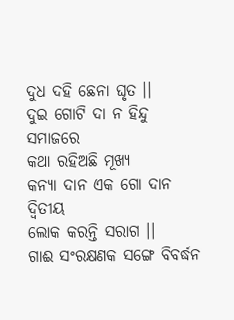ଦୁଧ ଦହି ଛେନା ଘୃତ ।।
ଦୁଇ ଗୋଟି ଦା ନ ହିନ୍ଦୁ ସମାଜରେ
କଥା ରହିଅଛି ମୂଖ୍ୟ
କନ୍ୟା ଦାନ ଏକ ଗୋ ଦାନ ଦ୍ବିତୀୟ
ଲୋକ କରନ୍ତି ସରାଗ ।।
ଗାଈ ସଂରକ୍ଷଣକ ସଙ୍ଗେ ବିବର୍ଦ୍ଧନ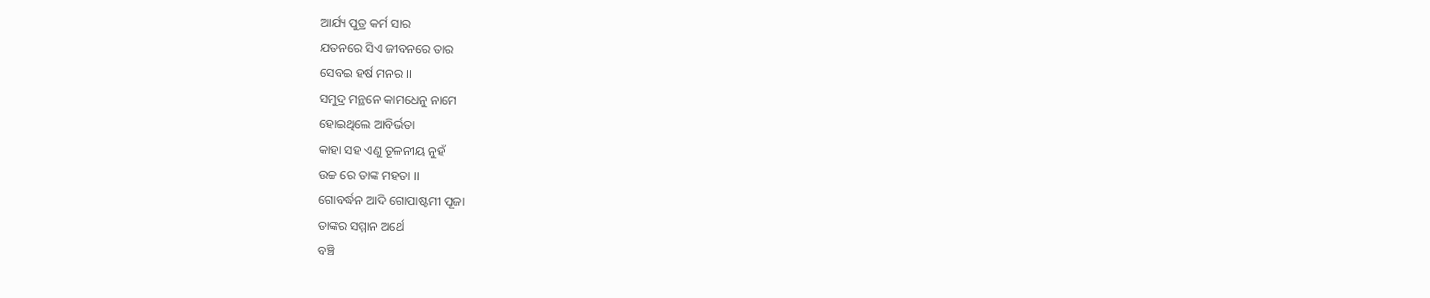ଆର୍ଯ୍ୟ ପୁତ୍ର କର୍ମ ସାର
ଯତନରେ ସିଏ ଜୀବନରେ ତାର
ସେବଇ ହର୍ଷ ମନର ।।
ସମୁଦ୍ର ମନ୍ଥନେ କାମଧେନୁ ନାମେ
ହୋଇଥିଲେ ଆବିର୍ଭତା
କାହା ସହ ଏଣୁ ତୂଳନୀୟ ନୁହଁ
ଉଚ୍ଚ ରେ ତାଙ୍କ ମହତା ।।
ଗୋବର୍ଦ୍ଧନ ଆଦି ଗୋପାଷ୍ଟମୀ ପୂଜା
ତାଙ୍କର ସମ୍ମାନ ଅର୍ଥେ
ବଞ୍ଚି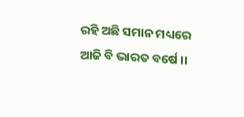ରହି ଅଛି ସମାନ ମଧ୍ୟରେ
ଆଜି ବି ଭାରତ ବର୍ଷେ ।।